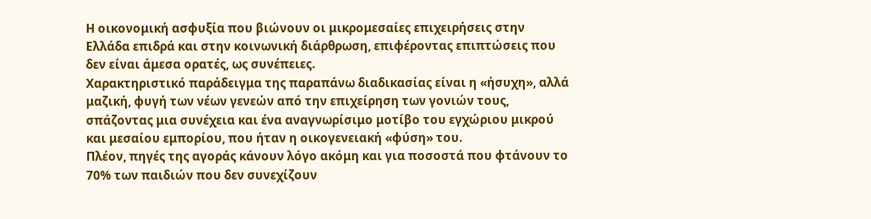Η οικονομική ασφυξία που βιώνουν οι μικρομεσαίες επιχειρήσεις στην Ελλάδα επιδρά και στην κοινωνική διάρθρωση, επιφέροντας επιπτώσεις που δεν είναι άμεσα ορατές, ως συνέπειες.
Χαρακτηριστικό παράδειγμα της παραπάνω διαδικασίας είναι η «ήσυχη», αλλά μαζική, φυγή των νέων γενεών από την επιχείρηση των γονιών τους, σπάζοντας μια συνέχεια και ένα αναγνωρίσιμο μοτίβο του εγχώριου μικρού και μεσαίου εμπορίου, που ήταν η οικογενειακή «φύση» του.
Πλέον, πηγές της αγοράς κάνουν λόγο ακόμη και για ποσοστά που φτάνουν το 70% των παιδιών που δεν συνεχίζουν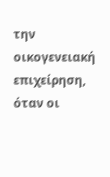την οικογενειακή επιχείρηση, όταν οι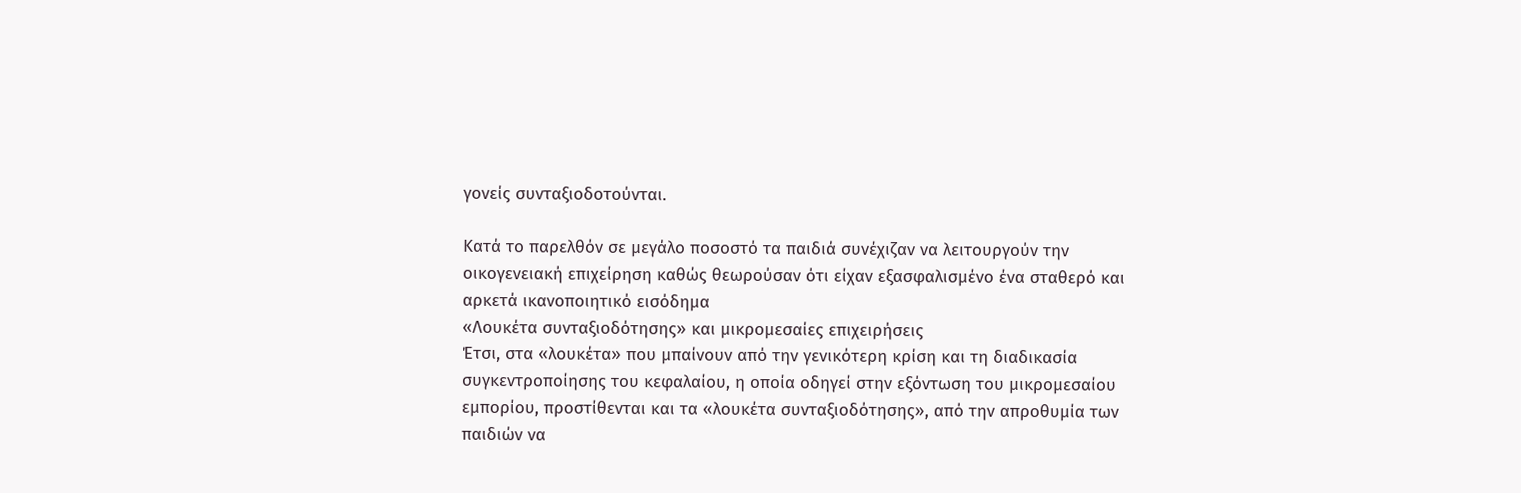γονείς συνταξιοδοτούνται.

Κατά το παρελθόν σε μεγάλο ποσοστό τα παιδιά συνέχιζαν να λειτουργούν την οικογενειακή επιχείρηση καθώς θεωρούσαν ότι είχαν εξασφαλισμένο ένα σταθερό και αρκετά ικανοποιητικό εισόδημα
«Λουκέτα συνταξιοδότησης» και μικρομεσαίες επιχειρήσεις
Έτσι, στα «λουκέτα» που μπαίνουν από την γενικότερη κρίση και τη διαδικασία συγκεντροποίησης του κεφαλαίου, η οποία οδηγεί στην εξόντωση του μικρομεσαίου εμπορίου, προστίθενται και τα «λουκέτα συνταξιοδότησης», από την απροθυμία των παιδιών να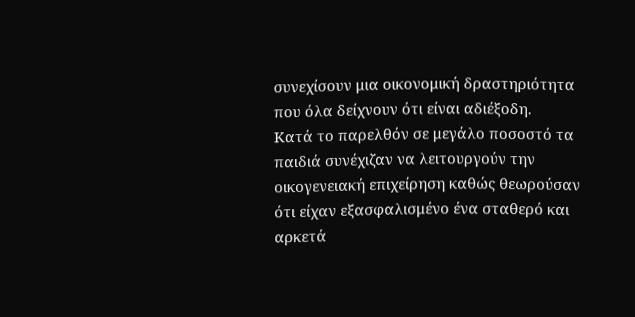συνεχίσουν μια οικονομική δραστηριότητα που όλα δείχνουν ότι είναι αδιέξοδη.
Κατά το παρελθόν σε μεγάλο ποσοστό τα παιδιά συνέχιζαν να λειτουργούν την οικογενειακή επιχείρηση καθώς θεωρούσαν ότι είχαν εξασφαλισμένο ένα σταθερό και αρκετά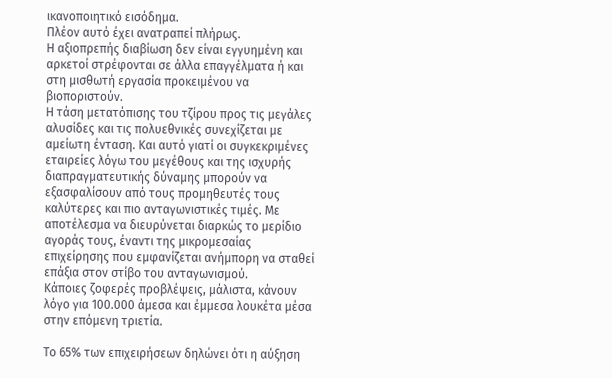ικανοποιητικό εισόδημα.
Πλέον αυτό έχει ανατραπεί πλήρως.
Η αξιοπρεπής διαβίωση δεν είναι εγγυημένη και αρκετοί στρέφονται σε άλλα επαγγέλματα ή και στη μισθωτή εργασία προκειμένου να βιοποριστούν.
Η τάση μετατόπισης του τζίρου προς τις μεγάλες αλυσίδες και τις πολυεθνικές συνεχίζεται με αμείωτη ένταση. Και αυτό γιατί οι συγκεκριμένες εταιρείες λόγω του μεγέθους και της ισχυρής διαπραγματευτικής δύναμης μπορούν να εξασφαλίσουν από τους προμηθευτές τους καλύτερες και πιο ανταγωνιστικές τιμές. Με αποτέλεσμα να διευρύνεται διαρκώς το μερίδιο αγοράς τους, έναντι της μικρομεσαίας επιχείρησης που εμφανίζεται ανήμπορη να σταθεί επάξια στον στίβο του ανταγωνισμού.
Κάποιες ζοφερές προβλέψεις, μάλιστα, κάνουν λόγο για 100.000 άμεσα και έμμεσα λουκέτα μέσα στην επόμενη τριετία.

Το 65% των επιχειρήσεων δηλώνει ότι η αύξηση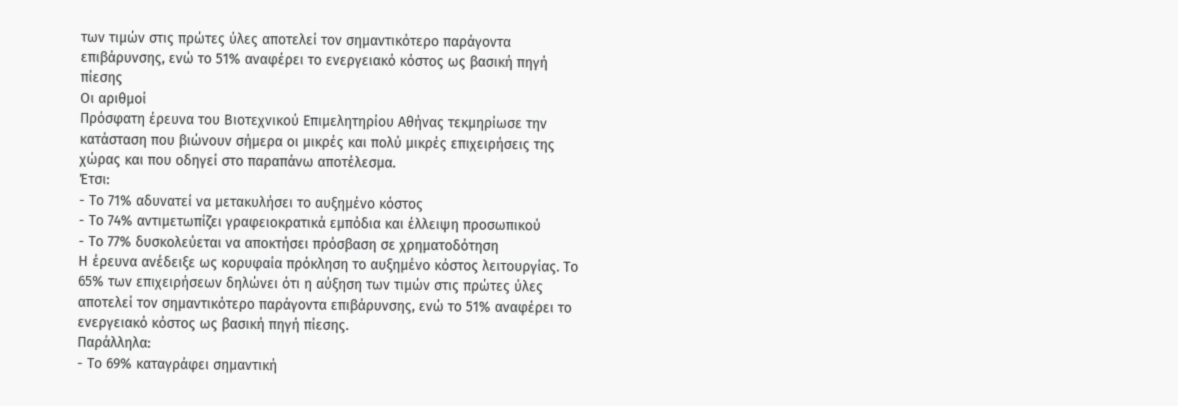των τιμών στις πρώτες ύλες αποτελεί τον σημαντικότερο παράγοντα επιβάρυνσης, ενώ το 51% αναφέρει το ενεργειακό κόστος ως βασική πηγή πίεσης
Οι αριθμοί
Πρόσφατη έρευνα του Βιοτεχνικού Επιμελητηρίου Αθήνας τεκμηρίωσε την κατάσταση που βιώνουν σήμερα οι μικρές και πολύ μικρές επιχειρήσεις της χώρας και που οδηγεί στο παραπάνω αποτέλεσμα.
Έτσι:
- Το 71% αδυνατεί να μετακυλήσει το αυξημένο κόστος
- Το 74% αντιμετωπίζει γραφειοκρατικά εμπόδια και έλλειψη προσωπικού
- Το 77% δυσκολεύεται να αποκτήσει πρόσβαση σε χρηματοδότηση
Η έρευνα ανέδειξε ως κορυφαία πρόκληση το αυξημένο κόστος λειτουργίας. Το 65% των επιχειρήσεων δηλώνει ότι η αύξηση των τιμών στις πρώτες ύλες αποτελεί τον σημαντικότερο παράγοντα επιβάρυνσης, ενώ το 51% αναφέρει το ενεργειακό κόστος ως βασική πηγή πίεσης.
Παράλληλα:
- Το 69% καταγράφει σημαντική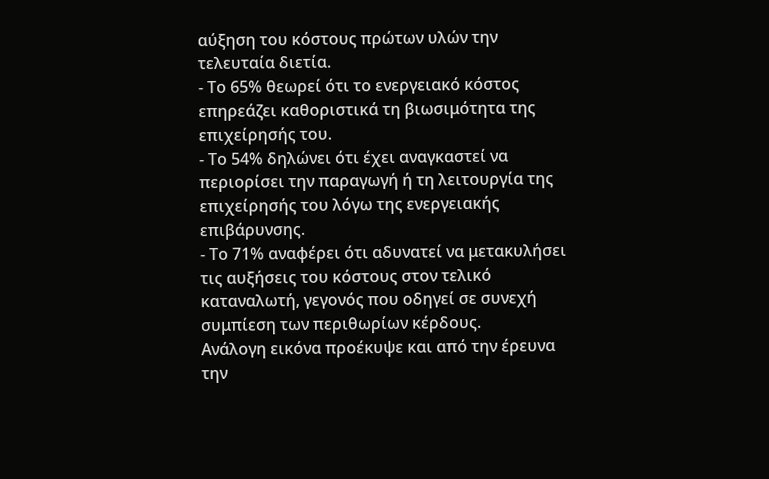αύξηση του κόστους πρώτων υλών την τελευταία διετία.
- Το 65% θεωρεί ότι το ενεργειακό κόστος επηρεάζει καθοριστικά τη βιωσιμότητα της επιχείρησής του.
- Το 54% δηλώνει ότι έχει αναγκαστεί να περιορίσει την παραγωγή ή τη λειτουργία της επιχείρησής του λόγω της ενεργειακής επιβάρυνσης.
- Το 71% αναφέρει ότι αδυνατεί να μετακυλήσει τις αυξήσεις του κόστους στον τελικό καταναλωτή, γεγονός που οδηγεί σε συνεχή συμπίεση των περιθωρίων κέρδους.
Ανάλογη εικόνα προέκυψε και από την έρευνα την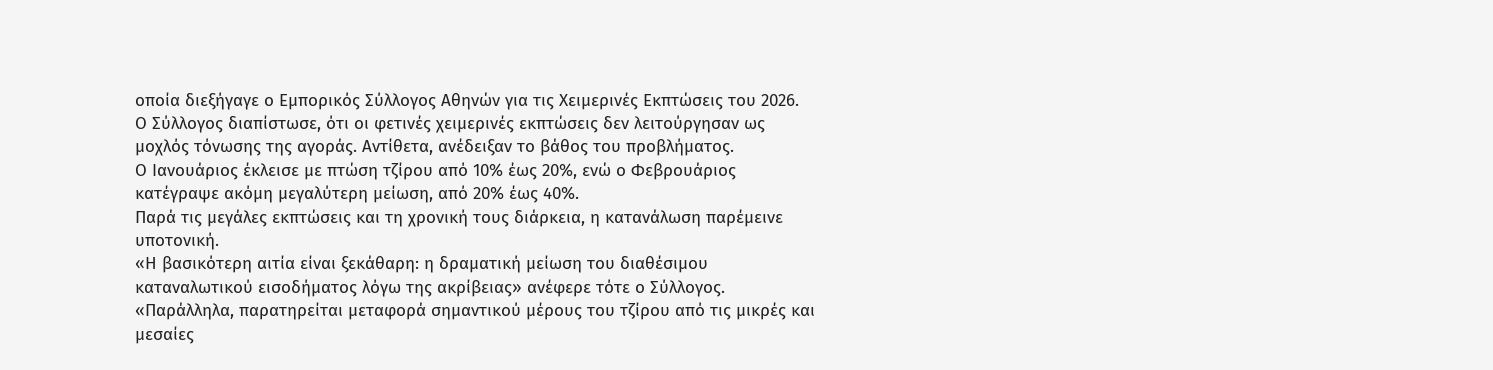οποία διεξήγαγε ο Εμπορικός Σύλλογος Αθηνών για τις Χειμερινές Εκπτώσεις του 2026.
Ο Σύλλογος διαπίστωσε, ότι οι φετινές χειμερινές εκπτώσεις δεν λειτούργησαν ως μοχλός τόνωσης της αγοράς. Αντίθετα, ανέδειξαν το βάθος του προβλήματος.
Ο Ιανουάριος έκλεισε με πτώση τζίρου από 10% έως 20%, ενώ ο Φεβρουάριος κατέγραψε ακόμη μεγαλύτερη μείωση, από 20% έως 40%.
Παρά τις μεγάλες εκπτώσεις και τη χρονική τους διάρκεια, η κατανάλωση παρέμεινε υποτονική.
«Η βασικότερη αιτία είναι ξεκάθαρη: η δραματική μείωση του διαθέσιμου καταναλωτικού εισοδήματος λόγω της ακρίβειας» ανέφερε τότε ο Σύλλογος.
«Παράλληλα, παρατηρείται μεταφορά σημαντικού μέρους του τζίρου από τις μικρές και μεσαίες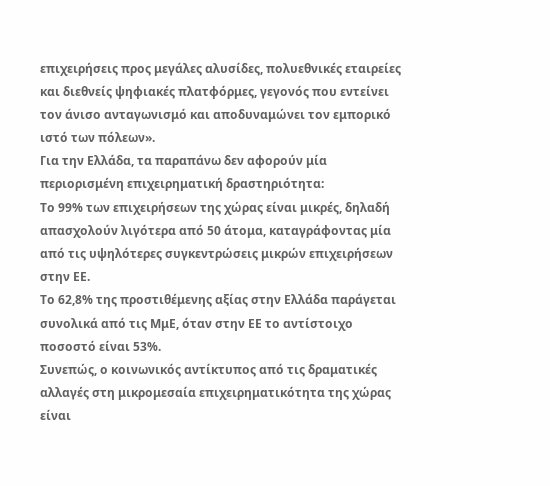επιχειρήσεις προς μεγάλες αλυσίδες, πολυεθνικές εταιρείες και διεθνείς ψηφιακές πλατφόρμες, γεγονός που εντείνει τον άνισο ανταγωνισμό και αποδυναμώνει τον εμπορικό ιστό των πόλεων».
Για την Ελλάδα, τα παραπάνω δεν αφορούν μία περιορισμένη επιχειρηματική δραστηριότητα:
Το 99% των επιχειρήσεων της χώρας είναι μικρές, δηλαδή απασχολούν λιγότερα από 50 άτομα, καταγράφoντας μία από τις υψηλότερες συγκεντρώσεις μικρών επιχειρήσεων στην ΕΕ.
Το 62,8% της προστιθέμενης αξίας στην Ελλάδα παράγεται συνολικά από τις ΜμΕ, όταν στην ΕΕ το αντίστοιχο ποσοστό είναι 53%.
Συνεπώς, ο κοινωνικός αντίκτυπος από τις δραματικές αλλαγές στη μικρομεσαία επιχειρηματικότητα της χώρας είναι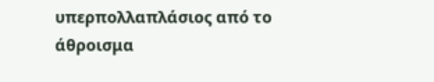υπερπολλαπλάσιος από το άθροισμα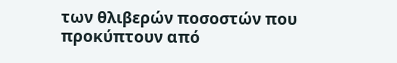των θλιβερών ποσοστών που προκύπτουν από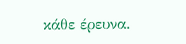κάθε έρευνα.